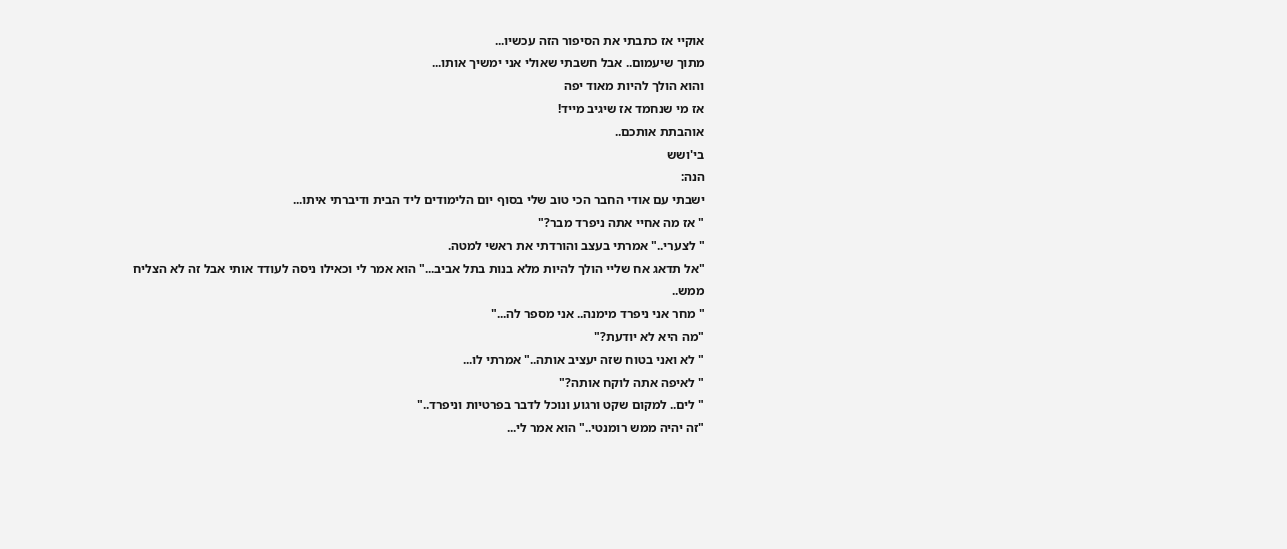אוקיי אז כתבתי את הסיפור הזה עכשיו...
מתוך שיעמום.. אבל חשבתי שאולי אני ימשיך אותו...
והוא הולך להיות מאוד יפה
אז מי שנחמד אז שיגיב מייד!
אוהבתת אותכם..
בי'ושש
הנה:
ישבתי עם אודי החבר הכי טוב שלי בסוף יום הלימודים ליד הבית ודיברתי איתו...
" אז מה אחיי אתה ניפרד מבר?"
" לצערי.." אמרתי בעצב והורדתי את ראשי למטה.
"אל תדאג אח שליי הולך להיות מלא בנות בתל אביב..." הוא אמר לי וכאילו ניסה לעודד אותי אבל זה לא הצליח ממש..
" מחר אני ניפרד מימנה.. אני מספר לה..."
"מה היא לא יודעת?"
" לא ואני בטוח שזה יעציב אותה.." אמרתי לו...
" לאיפה אתה לוקח אותה?"
" לים.. למקום שקט ורגוע ונוכל לדבר בפרטיות וניפרד.."
"זה יהיה ממש רומנטי.." הוא אמר לי...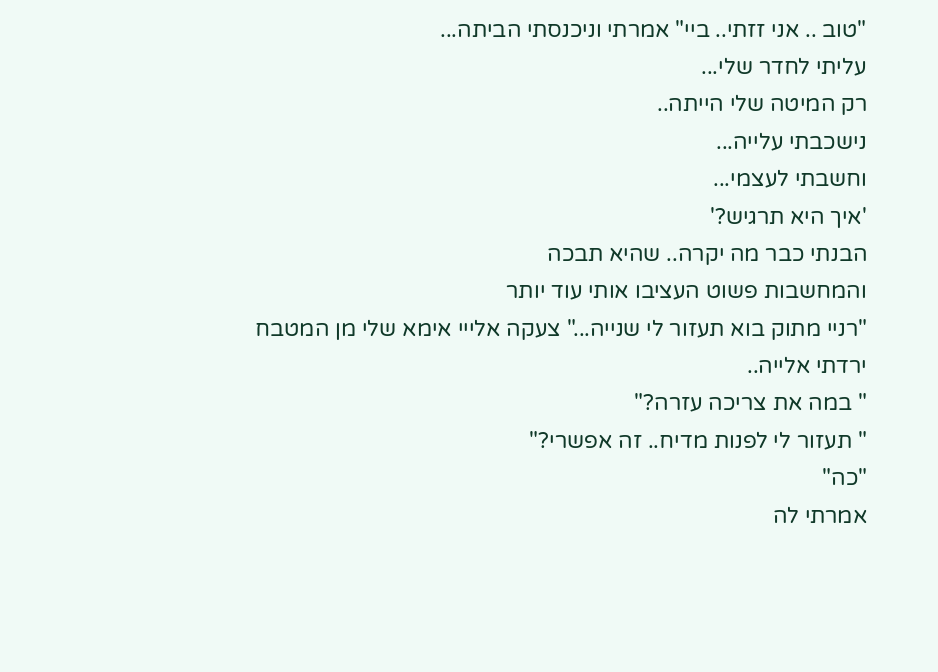"טוב .. אני זזתי.. ביי" אמרתי וניכנסתי הביתה...
עליתי לחדר שלי...
רק המיטה שלי הייתה..
נישכבתי עלייה...
וחשבתי לעצמי...
'איך היא תרגיש?'
הבנתי כבר מה יקרה.. שהיא תבכה
והמחשבות פשוט העציבו אותי עוד יותר
"רניי מתוק בוא תעזור לי שנייה..." צעקה אלייי אימא שלי מן המטבח
ירדתי אלייה..
" במה את צריכה עזרה?"
" תעזור לי לפנות מדיח.. זה אפשרי?"
"כה"
אמרתי לה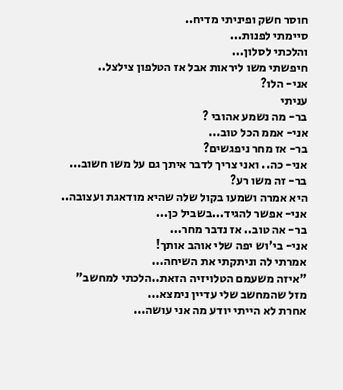חוסר חשק ופיניתי מדיח..
סיימתי לפנות...
והלכתי לסלון...
חיפשתי משו ליראות אבל אז הטלפון צילצל..
אני- הלו?
עניתי
בר- מה נשמע אהובי ?
אני- אממ הכל טוב...
בר- אז מחר ניפגשים?
אני- כה.. ואני צריך לדבר איתך גם על משו חשוב...
בר- זה משו רע?
היא אמרה ושמעו בקול שלה שהיא מודאגת ועצובה..
אני- אפשר להגיד...בשביל כן...
בר- אה טוב.. אז נדבר מחר...
אני- בי'וש יפה שלי אוהב אותך!
אמרתי לה וניתקתי את השיחה...
"איזה משעמם הטלויזיה הזאת..הלכתי למחשב"
מזל שהמחשב שלי עדיין נימצא...
אחרת לא הייתי יודע מה אני עושה...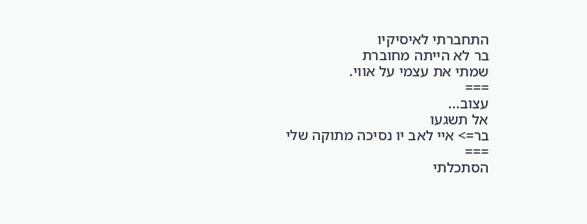התחברתי לאיסיקיו
בר לא הייתה מחוברת
שמתי את עצמי על אווי.
===
עצוב...
אל תשגעו
בר=> איי לאב יו נסיכה מתוקה שלי
===
הסתכלתי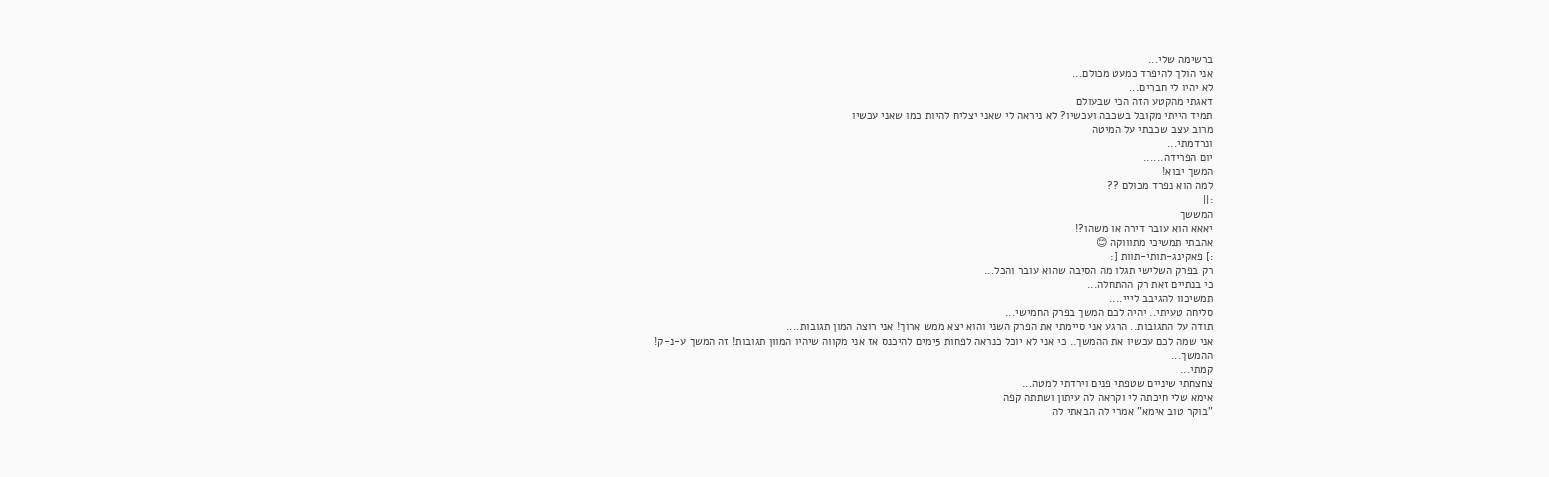ברשימה שלי...
אני הולך להיפרד כמעט מכולם...
לא יהיו לי חברים...
דאגתי מהקטע הזה הכי שבעולם
תמיד הייתי מקובל בשכבה ועכשיו? לא ניראה לי שאני יצליח להיות כמו שאני עכשיו
מרוב עצב שכבתי על המיטה
ונרדמתי...
יום הפרידה......
המשך יבוא!
למה הוא נפרד מכולם ??
:||
המששך
יאאא הוא עובר דירה או משהו?!
אהבתי תמשיכי מתוווקה 😊
:] פאקינג-תותי-תוות [:
רק בפרק השלישי תגלו מה הסיבה שהוא עובר והכל...
כי בנתיים זאת רק ההתחלה...
תמשיכוו להגיבב לייי....
סליחה טעיתי.. יהיה לכם המשך בפרק החמישי...
תודה על התגובות.. הרגע אני סיימתי את הפרק השני והוא יצא ממש ארוך! אני רוצה המון תגובות....
אני שמה לכם עכשיו את ההמשך.. כי אני לא יוכל כנראה לפחות 5ימים להיכנס אז אני מקווה שיהיו המוון תגובות! זה המשך ע-נ-ק!
ההמשך...
קמתי...
צחצחתי שיניים שטפתי פנים וירדתי למטה...
אימא שלי חיכתה לי וקראה לה עיתון ושתתה קפה
"בוקר טוב אימא" אמרי לה הבאתי לה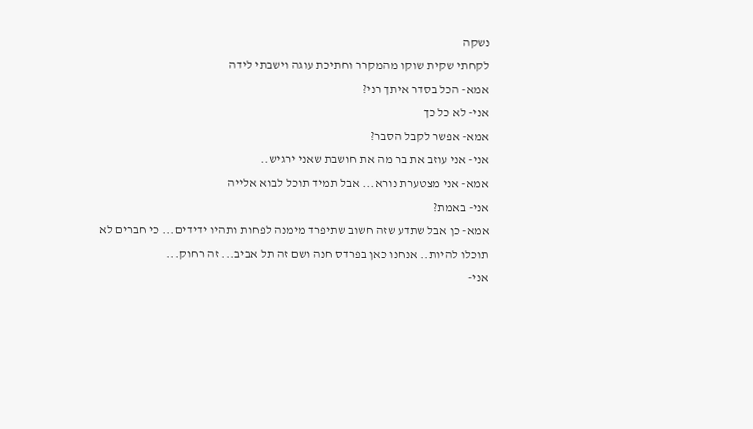נשקה
לקחתי שקית שוקו מהמקרר וחתיכת עוגה וישבתי לידה
אמא- הכל בסדר איתך רני?
אני- לא כל כך
אמא- אפשר לקבל הסבר?
אני- אני עוזב את בר מה את חושבת שאני ירגיש..
אמא- אני מצטערת נורא... אבל תמיד תוכל לבוא אלייה
אני- באמת?
אמא- כן אבל שתדע שזה חשוב שתיפרד מימנה לפחות ותהיו ידידים... כי חברים לא תוכלו להיות.. אנחנו כאן בפרדס חנה ושם זה תל אביב... זה רחוק...
אני-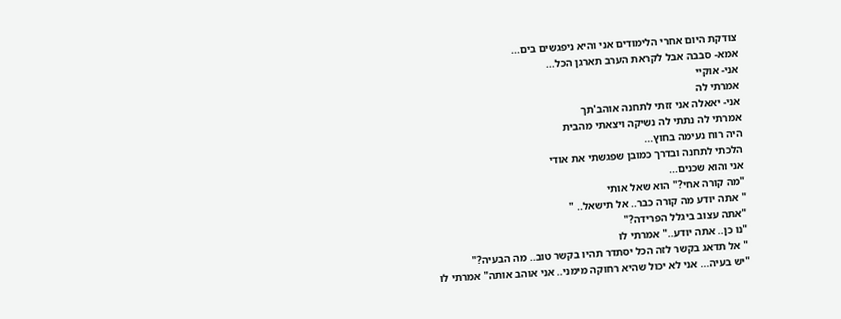צודקת היום אחרי הלימודים אני והיא ניפגשים בים...
אמא- סבבה אבל לקראת הערב תארגן הכל...
אני- אוקיי
אמרתי לה
אני- יאאלה אני זזתי לתחנה אוהב'תך
אמרתי לה נתתי לה נשיקה ויצאתי מהבית
היה רוח נעימה בחוץ...
הלכתי לתחנה ובדרך כמובן שפגשתי את אודי
אני והוא שכנים...
"מה קורה אחי?" הוא שאל אותי
" אתה יודע מה קורה כבר.. אל תישאל.. "
"אתה עצוב ביגלל הפרידה?"
"נו כן.. אתה יודע.." אמרתי לו
" אל תדאג בקשר לזה הכל יסתדר תהיו בקשר טוב.. מה הבעיה?"
"יש בעיה... אני לא יכול שהיא רחוקה מימני.. אני אוהב אותה" אמרתי לו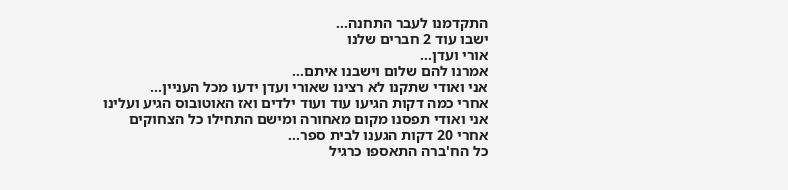התקדמנו לעבר התחנה...
ישבו עוד 2 חברים שלנו
אורי ועדן...
אמרנו להם שלום וישבנו איתם...
אני ואודי שתקנו לא רצינו שאורי ועדן ידעו מכל העניין...
אחרי כמה דקות הגיעו עוד ועוד ילדים ואז האוטובוס הגיע ועלינו
אני ואודי תפסנו מקום מאחורה ומישם התחילו כל הצחוקים
אחרי 20 דקות הגענו לבית ספר...
כל הח'ברה התאספו כרגיל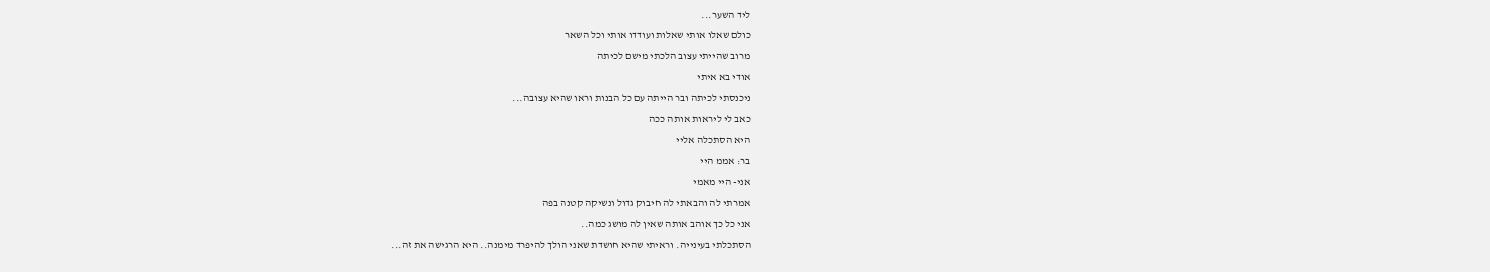ליד השער...
כולם שאלו אותי שאלות ועודדו אותי וכל השאר
מרוב שהייתי עצוב הלכתי מישם לכיתה
אודי בא איתי
ניכנסתי לכיתה ובר הייתה עם כל הבנות וראו שהיא עצובה...
כאב לי ליראות אותה ככה
היא הסתכלה אליי
בר: אממ היי
אני- היי מאמי
אמרתי לה והבאתי לה חיבוק גדול ונשיקה קטנה בפה
אני כל כך אוהב אותה שאין לה מושג כמה..
הסתכלתי בעינייה. וראיתי שהיא חושדת שאני הולך להיפרד מימנה.. היא הרגישה את זה...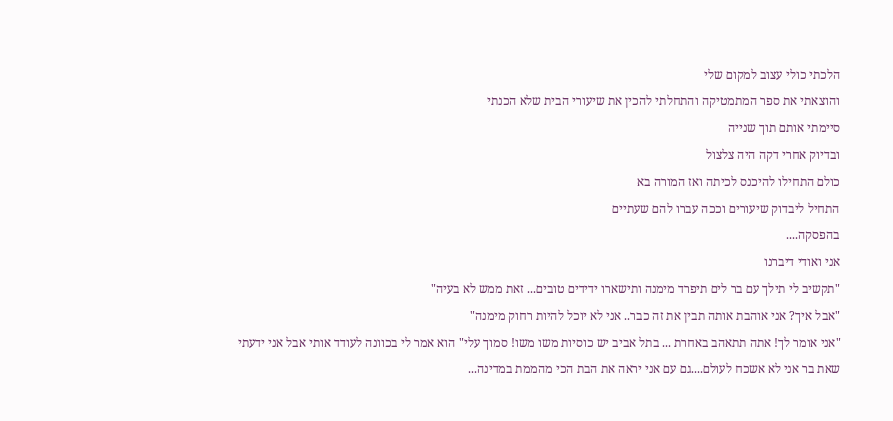הלכתי כולי עצוב למקום שלי
והוצאתי את ספר המתמטיקה והתחלתי להכין את שיעורי הבית שלא הכנתי
סיימתי אותם תוך שנייה
ובדיוק אחרי דקה היה צלצול
כולם התחילו להיכנס לכיתה ואז המורה בא
התחיל ליבדוק שיעורים וככה עברו להם שעתיים
בהפסקה....
אני ואודי דיברנו
"תקשיב לי תילך עם בר לים תיפרד מימנה ותישארו ידידים טובים... זאת ממש לא בעיה"
"אבל איך? אני אוהבת אותה תבין את זה כבר.. אני לא יוכל להיות רחוק מימנה"
"אני אומר לך! אתה תתאהב באחרת ... בתל אביב יש כוסיות משו משו! סמוך עלי" הוא אמר לי בכוונה לעודד אותי אבל אני ידעתי שאת בר אני לא אשכח לעולם....גם עם אני יראה את הבת הכי מהממת במדינה...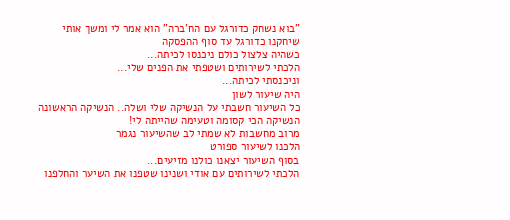"בוא נשחק כדורגל עם הח'ברה" הוא אמר לי ומשך אותי
שיחקנו כדורגל עד סוף ההפסקה
כשהיה צלצול כולם ניכנסו לכיתה...
הלכתי לשירותים ושטפתי את הפנים שלי...
וניכנסתי לכיתה...
היה שיעור לשון
כל השיעור חשבתי על הנשיקה שלי ושלה.. הנשיקה הראשונה
הנשיקה הכי קסומה וטעימה שהייתה לי!
מרוב מחשבות לא שמתי לב שהשיעור נגמר
הלכנו לשיעור ספורט
בסוף השיעור יצאנו כולנו מזיעים...
הלכתי לשירותים עם אודי ושנינו שטפנו את השיער והחלפנו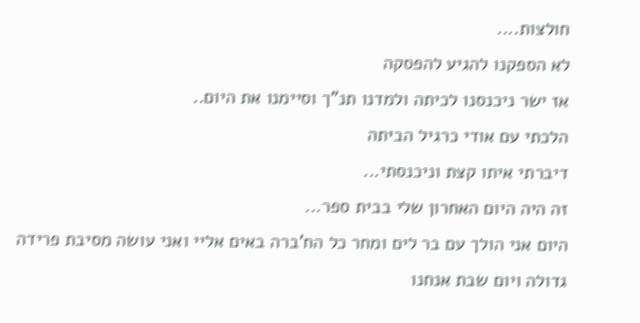חולצות....
לא הספקנו להגיע להפסקה
אז ישר ניכנסנו לכיתה ולמדנו תנ"ך וסיימנו את היום..
הלכתי עם אודי כרגיל הביתה
דיברתי איתו קצת וניכנסתי...
זה היה היום האחרון שלי בבית ספר...
היום אני הולך עם בר לים ומחר כל הח'ברה באים אליי ואני עושה מסיבת פרידה גדולה ויום שבת אנחנו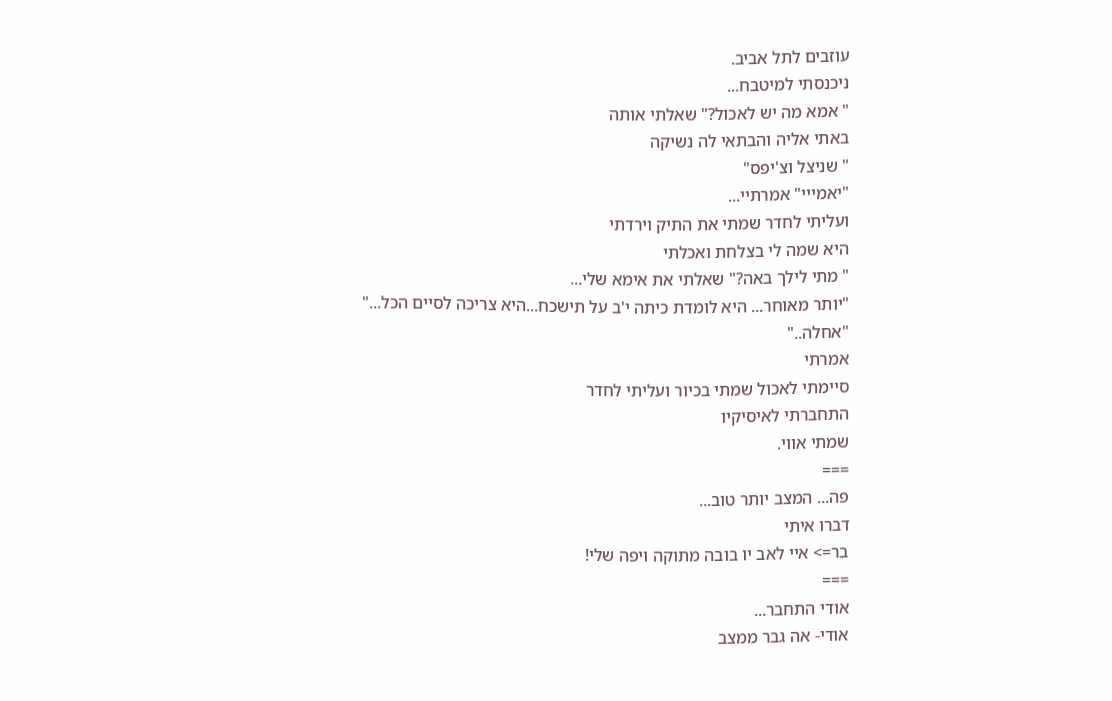עוזבים לתל אביב.
ניכנסתי למיטבח...
" אמא מה יש לאכול?" שאלתי אותה
באתי אליה והבתאי לה נשיקה
" שניצל וצ'יפס"
"יאמייי" אמרתיי...
ועליתי לחדר שמתי את התיק וירדתי
היא שמה לי בצלחת ואכלתי
" מתי לילך באה?" שאלתי את אימא שלי...
"יותר מאוחר... היא לומדת כיתה י'ב על תישכח...היא צריכה לסיים הכל..."
"אחלה.."
אמרתי
סיימתי לאכול שמתי בכיור ועליתי לחדר
התחברתי לאיסיקיו
שמתי אווי.
===
פה... המצב יותר טוב...
דברו איתי
בר=> איי לאב יו בובה מתוקה ויפה שלי!
===
אודי התחבר...
אודי- אה גבר ממצב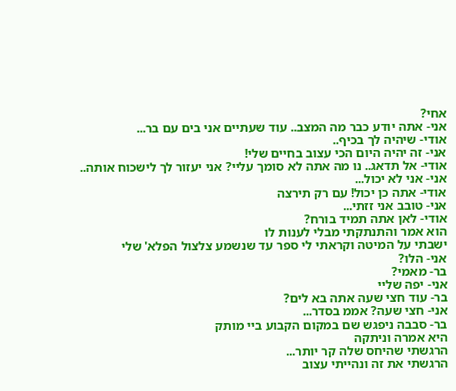אחי?
אני- אתה יודע כבר מה המצב.. עוד שעתיים אני בים עם בר...
אודי- שיהיה לך בכיף..
אני- זה יהיה היום הכי עצוב בחיים שלי!
אודי- אל תדאג.. נו מה אתה לא סומך עליי? אני יעזור לך לישכוח אותה..
אני- אני לא יכול...
אודי- אתה כן יכול! עם רק תירצה
אני- טובב אני זזתי...
אודי- לאן אתה תמיד בורח?
הוא אמר והתנתקתי מבלי לענות לו
ישבתי על המיטה וקראתי לי ספר עד שנשמע צלצול הפלא' שלי
אני- הלו?
בר- מאמי?
אני- יפה שליי
בר- עוד חצי שעה אתה בא לים?
אני- חצי שעה? אממ בסדר...
בר- סבבה ניפגש שם במקום הקבוע ביי מותק
היא אמרה וניתקה
הרגשתי שהיחס שלה קר יותר...
הרגשתי את זה ונהייתי עצוב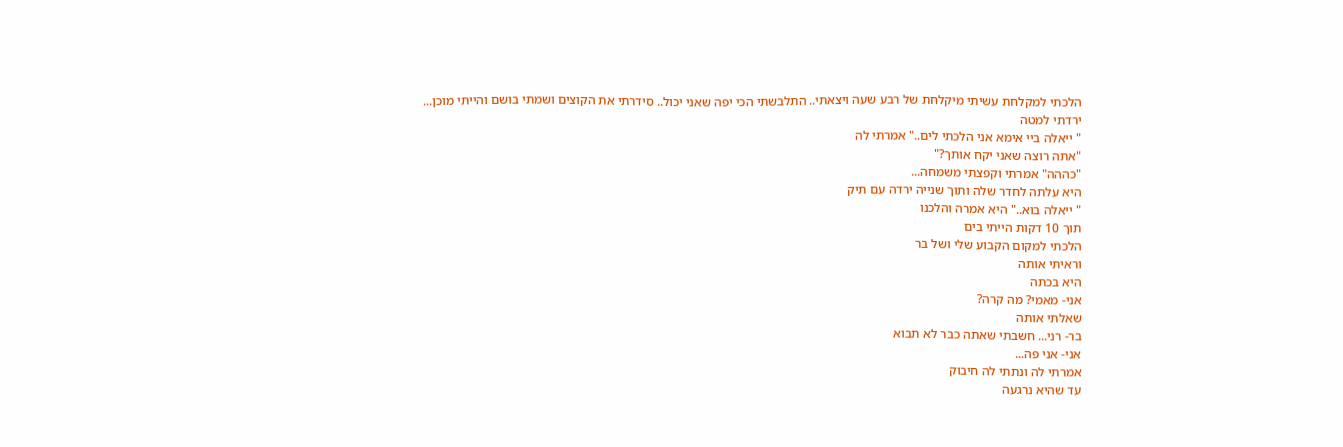הלכתי למקלחת עשיתי מיקלחת של רבע שעה ויצאתי.. התלבשתי הכי יפה שאני יכול.. סידרתי את הקוצים ושמתי בושם והייתי מוכן...
ירדתי למטה
" ייאלה ביי אימא אני הלכתי לים.." אמרתי לה
"אתה רוצה שאני יקח אותך?"
"כההה" אמרתי וקפצתי משמחה...
היא עלתה לחדר שלה ותוך שנייה ירדה עם תיק
" ייאלה בוא.." היא אמרה והלכנו
תוך 10 דקות הייתי בים
הלכתי למקום הקבוע שלי ושל בר
וראיתי אותה
היא בכתה
אני- מאמי? מה קרה?
שאלתי אותה
בר- רני... חשבתי שאתה כבר לא תבוא
אני- אני פה...
אמרתי לה ונתתי לה חיבוק
עד שהיא נרגעה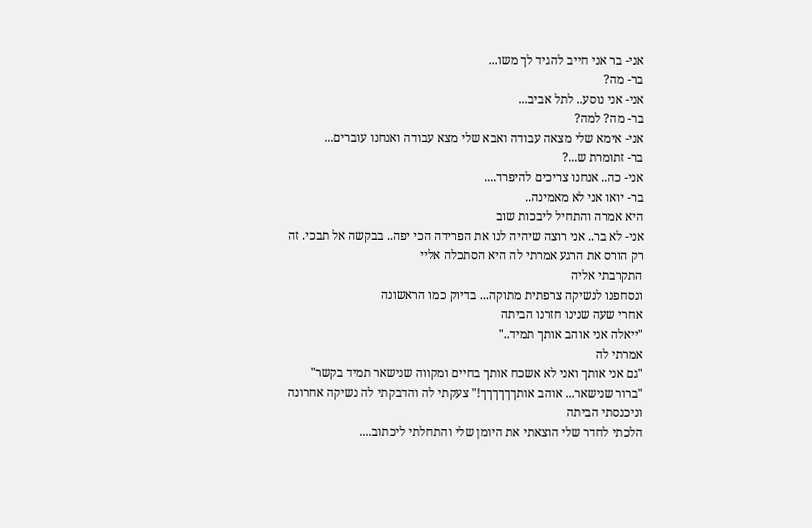אני- בר אני חייב להגיד לך משו...
בר- מה?
אני- אני נוסע.. לתל אביב...
בר- מה? למה?
אני- אימא שלי מצאה עבודה ואבא שלי מצא עבודה ואנחנו עוברים...
בר- זתומרת ש...?
אני- כה.. אנחנו צריכים להיפרד....
בר- יואו אני לא מאמינה..
היא אמרה והתחיל ליבכות שוב
אני- לא בר.. אני רוצה שיהיה לנו את הפרידה הכי יפה.. בבקשה אל תבכי. זה רק הורס את הרגע אמרתי לה היא הסתכלה אליי
התקרבתי אליה
ונסחפנו לנשיקה צרפתית מתוקה... בדיוק כמו הראשונה
אחרי שעה שנינו חזרנו הביתה
"ייאלה אני אוהב אותך תמיד.."
אמרתי לה
"גם אני אותך ואני לא אשכח אותך בחיים ומקווה שנישאר תמיד בקשר"
"ברור שנישאר... אוהב אותךךךךךך!" צעקתי לה והדבקתי לה נשיקה אחרונה וניכנסתי הביתה
הלכתי לחדר שלי הוצאתי את היומן שלי והתחלתי ליכתוב....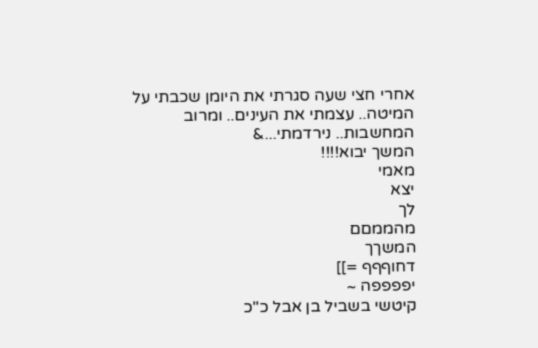אחרי חצי שעה סגרתי את היומן שכבתי על המיטה.. עצמתי את העינים.. ומרוב המחשבות.. נירדמתי...&
המשך יבוא!!!!
מאמי
יצא
לך
מהממםם
המשךך
דחוףףף =]]
יפפפפה ~
קיטשי בשביל בן אבל כ"כ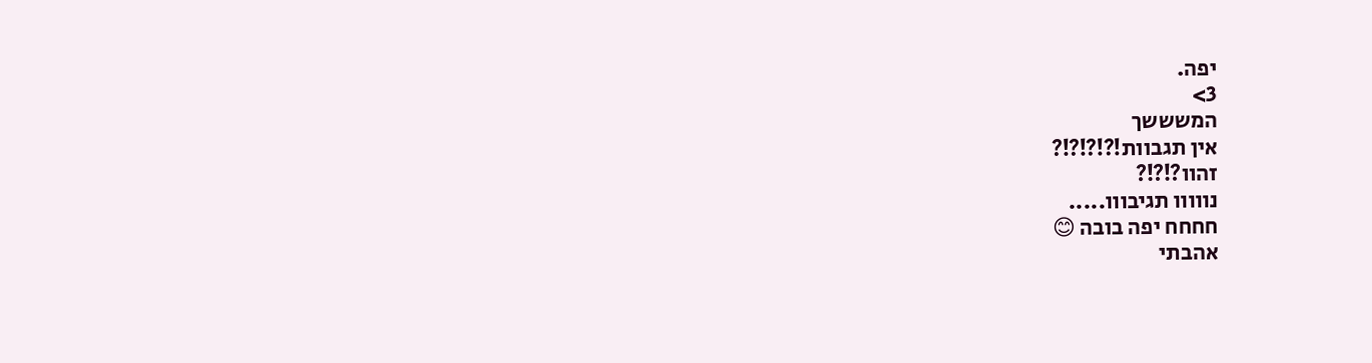יפה.
3>
המשששך
אין תגבוות!?!?!?!?
זהוו?!?!?
נווווו תגיבווו.....
חחחח יפה בובה 😊
אהבתי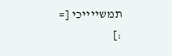תמשייייכי [=
:]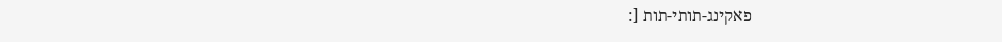פאקינג-תותי-תות [: